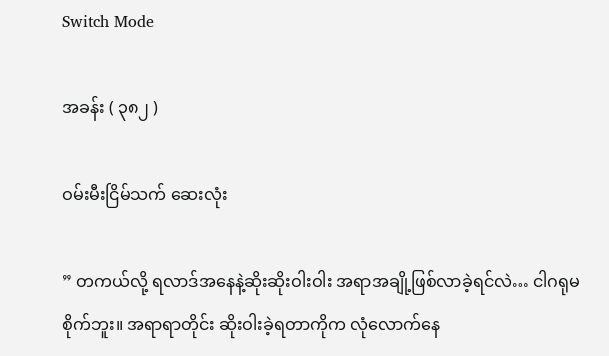Switch Mode

အခန်း ( ၃၈၂ )

ဝမ်းမီးငြိမ်သက် ဆေးလုံး

” တကယ်လို့ ရလာဒ်အနေနဲ့ဆိုးဆိုးဝါးဝါး အရာအချို့ဖြစ်လာခဲ့ရင်လဲ… ငါဂရုမစိုက်ဘူး။ အရာရာတိုင်း ဆိုးဝါးခဲ့ရတာကိုက လုံလောက်နေ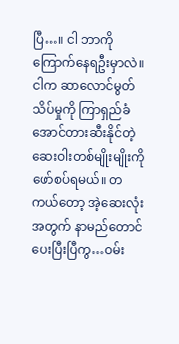ပြီ…။ ငါ ဘာကိုကြောက်နေရဦးမှာလဲ။ ငါက ဆာလောင်မွတ်သိပ်မှုကို ကြာရှည်ခံအောင်တားဆီးနိုင်တဲ့ ဆေးဝါးတစ်မျိုးမျိုးကို ဖော်စပ်ရမယ်။ တကယ်တော့ အဲ့ဆေးလုံးအတွက် နာမည်တောင် ပေးပြီးပြီကွ…ဝမ်း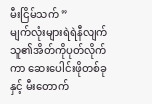မီးငြိမ်သက် ”
မျက်လုံးများရဲရဲနီလျက် သူ၏အိတ်ကိုပုတ်လိုက်ကာ ဆေးပေါင်းဖိုတစ်ခုနှင့် မီးတောက်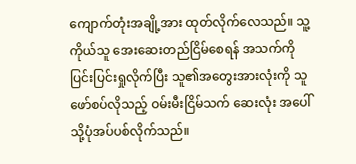ကျောက်တုံးအချို့အား ထုတ်လိုက်လေသည်။ သူ့ကိုယ်သူ အေးဆေးတည်ငြိမ်စေရန် အသက်ကိုပြင်းပြင်းရှုလိုက်ပြီး သူ၏အတွေးအားလုံးကို သူဖော်စပ်လိုသည့် ဝမ်းမီးငြိမ်သက် ဆေးလုံး အပေါ်သို့ပုံအပ်ပစ်လိုက်သည်။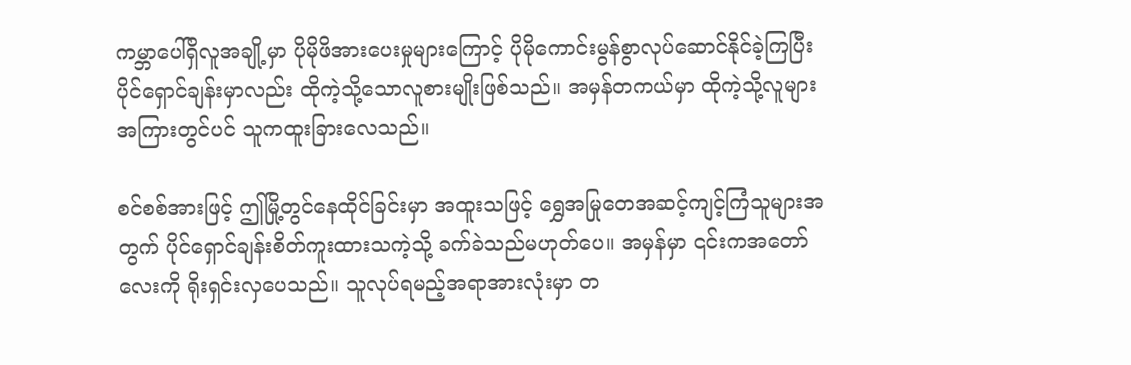ကမ္ဘာပေါ်ရှိလူအချို့မှာ ပိုမိုဖိအားပေးမှုများကြောင့် ပိုမိုကောင်းမွန်စွာလုပ်ဆောင်နိုင်ခဲ့ကြပြီး ပိုင်ရှောင်ချန်းမှာလည်း ထိုကဲ့သို့သောလူစားမျိုးဖြစ်သည်။ အမှန်တကယ်မှာ ထိုကဲ့သို့လူများအကြားတွင်ပင် သူကထူးခြားလေသည်။

စင်စစ်အားဖြင့် ဤမြို့တွင်နေထိုင်ခြင်းမှာ အထူးသဖြင့် ရွှေအမြုတေအဆင့်ကျင့်ကြံသူများအတွက် ပိုင်ရှောင်ချန်းစိတ်ကူးထားသကဲ့သို့ ခက်ခဲသည်မဟုတ်ပေ။ အမှန်မှာ ၎င်းကအတော်လေးကို ရိုးရှင်းလှပေသည်။ သူလုပ်ရမည့်အရာအားလုံးမှာ တ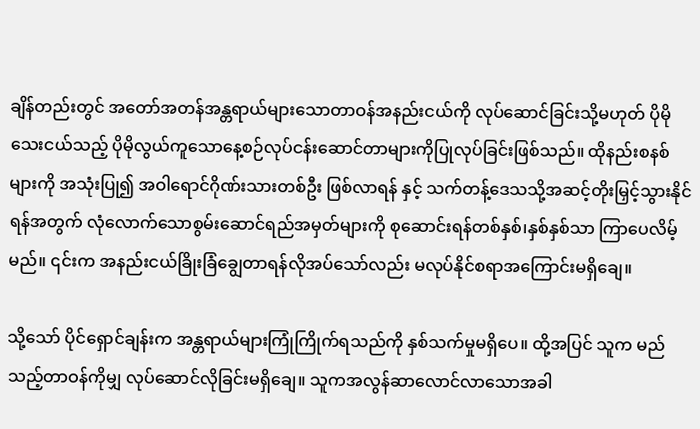ချိန်တည်းတွင် အတော်အတန်အန္တရာယ်များသောတာဝန်အနည်းငယ်ကို လုပ်ဆောင်ခြင်းသို့မဟုတ် ပိုမိုသေးငယ်သည့် ပိုမိုလွယ်ကူသောနေ့စဉ်လုပ်ငန်းဆောင်တာများကိုပြုလုပ်ခြင်းဖြစ်သည်။ ထိုနည်းစနစ်များကို အသုံးပြု၍ အဝါရောင်ဂိုဏ်းသားတစ်ဦး ဖြစ်လာရန် နှင့် သက်တန့်ဒေသသို့အဆင့်တိုးမြှင့်သွားနိုင်ရန်အတွက် လုံလောက်သောစွမ်းဆောင်ရည်အမှတ်များကို စုဆောင်းရန်တစ်နှစ်၊နှစ်နှစ်သာ ကြာပေလိမ့်မည်။ ၎င်းက အနည်းငယ်ခြိုးခြံချွေတာရန်လိုအပ်သော်လည်း မလုပ်နိုင်စရာအကြောင်းမရှိချေ။

သို့သော် ပိုင်ရှောင်ချန်းက အန္တရာယ်များကြုံကြိုက်ရသည်ကို နှစ်သက်မှုမရှိပေ။ ထို့အပြင် သူက မည်သည့်တာဝန်ကိုမျှ လုပ်ဆောင်လိုခြင်းမရှိချေ။ သူကအလွန်ဆာလောင်လာသောအခါ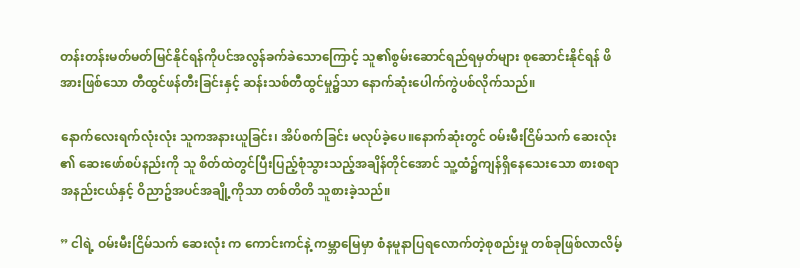တန်းတန်းမတ်မတ်မြင်နိုင်ရန်ကိုပင်အလွန်ခက်ခဲသောကြောင့် သူ၏စွမ်းဆောင်ရည်ရမှတ်များ စုဆောင်းနိုင်ရန် ဖိအားဖြစ်သော တီထွင်ဖန်တီးခြင်းနှင့် ဆန်းသစ်တီထွင်မှု၌သာ နောက်ဆုံးပေါက်ကွဲပစ်လိုက်သည်။

နောက်လေးရက်လုံးလုံး သူကအနားယူခြင်း၊ အိပ်စက်ခြင်း မလုပ်ခဲ့ပေ။နောက်ဆုံးတွင် ဝမ်းမီးငြိမ်သက် ဆေးလုံး ၏ ဆေးဖော်စပ်နည်းကို သူ စိတ်ထဲတွင်ပြီးပြည့်စုံသွားသည့်အချိန်တိုင်အောင် သူ့ထံ၌ကျန်ရှိနေသေးသော စားစရာအနည်းငယ်နှင့် ဝိညာဥ်အပင်အချို့ကိုသာ တစ်တိတိ သူစားခဲ့သည်။

” ငါရဲ့ ဝမ်းမီးငြိမ်သက် ဆေးလုံး က ကောင်းကင်နဲ့ ကမ္ဘာမြေမှာ စံနမူနာပြရလောက်တဲ့စုစည်းမှု တစ်ခုဖြစ်လာလိမ့်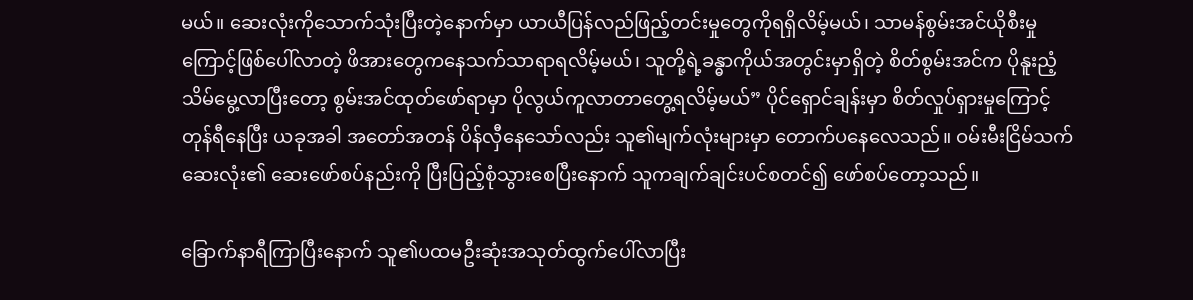မယ်။ ဆေးလုံးကိုသောက်သုံးပြီးတဲ့နောက်မှာ ယာယီပြန်လည်ဖြည့်တင်းမှုတွေကိုရရှိလိမ့်မယ်၊ သာမန်စွမ်းအင်ယိုစီးမှုကြောင့်ဖြစ်ပေါ်လာတဲ့ ဖိအားတွေကနေသက်သာရာရလိမ့်မယ်၊ သူတို့ရဲ့ခန္ဓာကိုယ်အတွင်းမှာရှိတဲ့ စိတ်စွမ်းအင်က ပိုနူးညံ့သိမ်မွေ့လာပြီးတော့ စွမ်းအင်ထုတ်ဖော်ရာမှာ ပိုလွယ်ကူလာတာတွေ့ရလိမ့်မယ်” ပိုင်ရှောင်ချန်းမှာ စိတ်လှုပ်ရှားမှုကြောင့် တုန်ရီနေပြီး ယခုအခါ အတော်အတန် ပိန်လှီနေသော်လည်း သူ၏မျက်လုံးများမှာ တောက်ပနေလေသည်။ ဝမ်းမီးငြိမ်သက် ဆေးလုံး၏ ဆေးဖော်စပ်နည်းကို ပြီးပြည့်စုံသွားစေပြီးနောက် သူကချက်ချင်းပင်စတင်၍ ဖော်စပ်တော့သည်။

ခြောက်နာရီကြာပြီးနောက် သူ၏ပထမဦးဆုံးအသုတ်ထွက်ပေါ်လာပြီး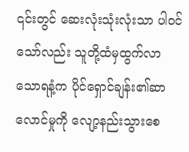၎င်းတွင် ဆေးလုံးသုံးလုံးသာ ပါဝင်သော်လည်း သူတို့ထံမှထွက်လာသောရနံ့က ပိုင်ရှောင်ချန်း၏ဆာလောင်မှုကို လျော့နည်းသွားစေ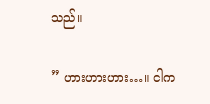သည်။

” ဟားဟားဟား…။ ငါက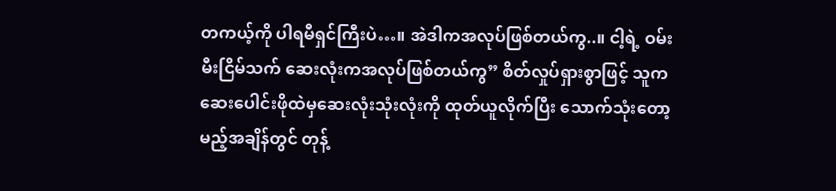တကယ့်ကို ပါရမီရှင်ကြီးပဲ…။ အဲဒါကအလုပ်ဖြစ်တယ်ကွ..။ ငါ့ရဲ့ ဝမ်းမီးငြိမ်သက် ဆေးလုံးကအလုပ်ဖြစ်တယ်ကွ” စိတ်လှုပ်ရှားစွာဖြင့် သူကဆေးပေါင်းဖိုထဲမှဆေးလုံးသုံးလုံးကို ထုတ်ယူလိုက်ပြီး သောက်သုံးတော့မည့်အချိန်တွင် တုန့်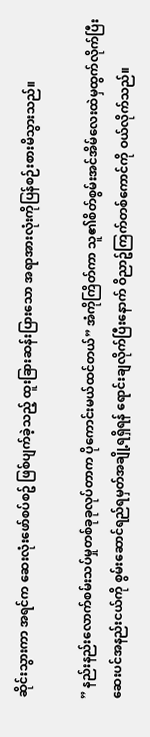ဆိုင်းသွားကာ အရင်က ဆေးလုံးဖော်စပ်စဥ် ဖြစ်ပျက်ခဲ့သည့် ထူးခြားဆန်းပြားသော အရာအားလုံးကိုပြန်စဉ်းစားမိသွားသည်။

” နည်းနည်းလောက်စမ်းသပ်မှုတစ်ခုခုလုပ်တာက ပိုကောင်းမယ်ထင်တယ်” အံကိုကြိတ်ကာ သူ၏စိတ်စွမ်းအင်အိမ်လေးထဲမှထွက်လိုက်ပြီး ဆေးပင်အနည်းငယ်ကို စွမ်းဆောင်ရည်ရမှတ်အချို့ရရှိရန် ရောင်းချလိုက်ပြီးနောက် ဝိညာဥ်ကြက်တစ်ကောင်ကို ဝယ်လိုက်သည်။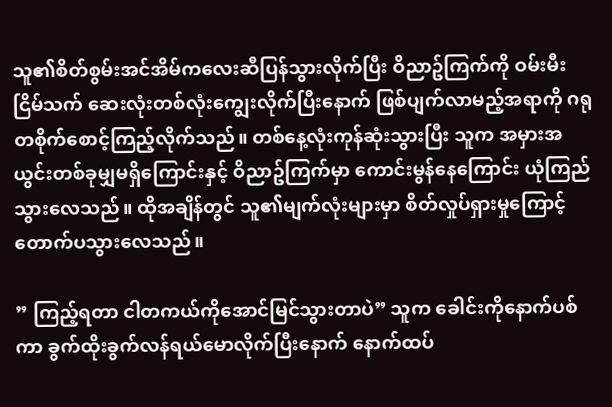သူ၏စိတ်စွမ်းအင်အိမ်ကလေးဆီပြန်သွားလိုက်ပြီး ဝိညာဥ်ကြက်ကို ဝမ်းမီးငြိမ်သက် ဆေးလုံးတစ်လုံးကျွေးလိုက်ပြီးနောက် ဖြစ်ပျက်လာမည့်အရာကို ဂရုတစိုက်စောင့်ကြည့်လိုက်သည်။ တစ်နေ့လုံးကုန်ဆုံးသွားပြီး သူက အမှားအယွင်းတစ်ခုမျှမရှိကြောင်းနှင့် ဝိညာဥ်ကြက်မှာ ကောင်းမွန်နေကြောင်း ယုံကြည်သွားလေသည်။ ထိုအချိန်တွင် သူ၏မျက်လုံးများမှာ စိတ်လှုပ်ရှားမှုကြောင့်တောက်ပသွားလေသည်။

” ကြည့်ရတာ ငါတကယ်ကိုအောင်မြင်သွားတာပဲ” သူက ခေါင်းကိုနောက်ပစ်ကာ ခွက်ထိုးခွက်လန်ရယ်မောလိုက်ပြီးနောက် နောက်ထပ်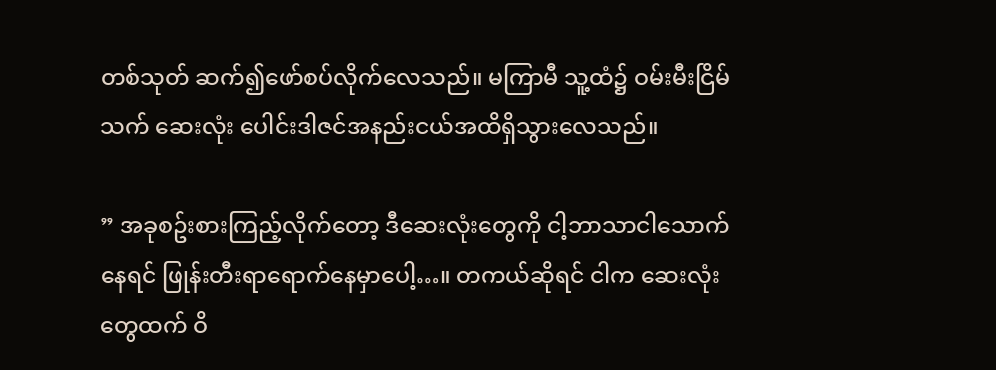တစ်သုတ် ဆက်၍ဖော်စပ်လိုက်လေသည်။ မကြာမီ သူ့ထံ၌ ဝမ်းမီးငြိမ်သက် ဆေးလုံး ပေါင်းဒါဇင်အနည်းငယ်အထိရှိသွားလေသည်။

” အခုစဥ်းစားကြည့်လိုက်တော့ ဒီဆေးလုံးတွေကို ငါ့ဘာသာငါသောက်နေရင် ဖြုန်းတီးရာရောက်နေမှာပေါ့…။ တကယ်ဆိုရင် ငါက ဆေးလုံးတွေထက် ဝိ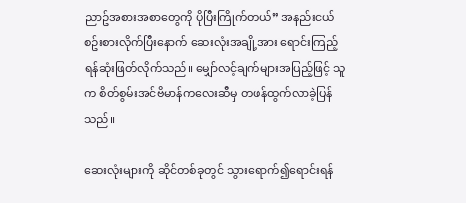ညာဥ်အစားအစာတွေကို ပိုပြီးကြိုက်တယ်” အနည်းငယ်စဥ်းစားလိုက်ပြီးနောက် ဆေးလုံးအချို့အား ရောင်းကြည့်ရန်ဆုံးဖြတ်လိုက်သည်။ မျှော်လင့်ချက်များအပြည့်ဖြင့် သူက စိတ်စွမ်းအင်ဗိမာန်ကလေးဆီမှ တဖန်ထွက်လာခဲ့ပြန်သည်။

ဆေးလုံးများကို ဆိုင်တစ်ခုတွင် သွားရောက်၍ရောင်းရန်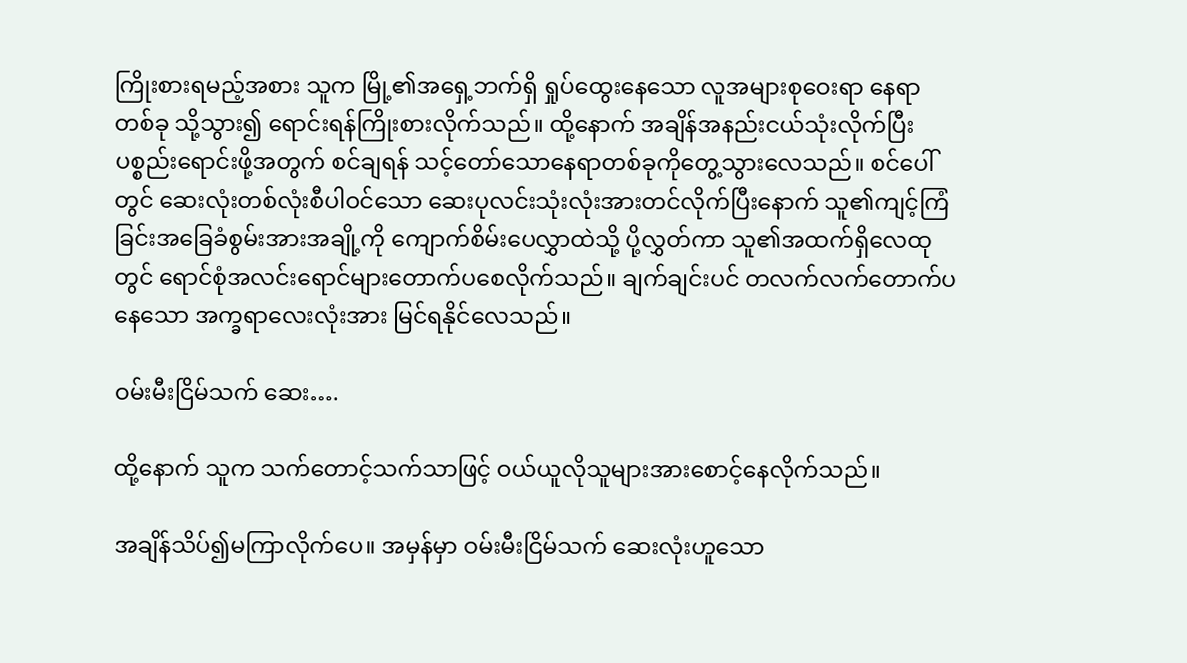ကြိုးစားရမည့်အစား သူက မြို့၏အရှေ့ဘက်ရှိ ရှုပ်ထွေးနေသော လူအများစုဝေးရာ နေရာတစ်ခု သို့သွား၍ ရောင်းရန်ကြိုးစားလိုက်သည်။ ထို့နောက် အချိန်အနည်းငယ်သုံးလိုက်ပြီး ပစ္စည်းရောင်းဖို့အတွက် စင်ချရန် သင့်တော်သောနေရာတစ်ခုကိုတွေ့သွားလေသည်။ စင်ပေါ်တွင် ဆေးလုံးတစ်လုံးစီပါဝင်သော ဆေးပုလင်းသုံးလုံးအားတင်လိုက်ပြီးနောက် သူ၏ကျင့်ကြံခြင်းအခြေခံစွမ်းအားအချို့ကို ကျောက်စိမ်းပေလွှာထဲသို့ ပို့လွှတ်ကာ သူ၏အထက်ရှိလေထုတွင် ရောင်စုံအလင်းရောင်များတောက်ပစေလိုက်သည်။ ချက်ချင်းပင် တလက်လက်တောက်ပနေသော အက္ခရာလေးလုံးအား မြင်ရနိုင်လေသည်။

ဝမ်းမီးငြိမ်သက် ဆေး….

ထို့နောက် သူက သက်တောင့်သက်သာဖြင့် ဝယ်ယူလိုသူများအားစောင့်နေလိုက်သည်။

အချိန်သိပ်၍မကြာလိုက်ပေ။ အမှန်မှာ ဝမ်းမီးငြိမ်သက် ဆေးလုံးဟူသော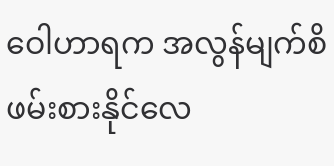ဝေါဟာရက အလွန်မျက်စိဖမ်းစားနိုင်လေ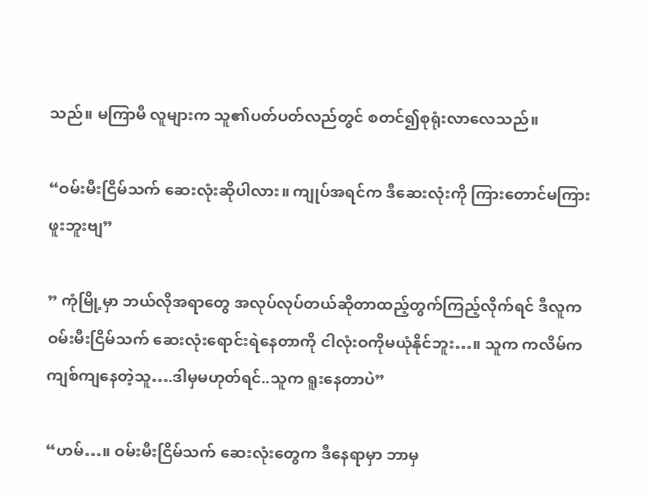သည်။ မကြာမီ လူများက သူ၏ပတ်ပတ်လည်တွင် စတင်၍စုရုံးလာလေသည်။

“ဝမ်းမီးငြိမ်သက် ဆေးလုံးဆိုပါလား။ ကျုပ်အရင်က ဒီဆေးလုံးကို ကြားတောင်မကြားဖူးဘူးဗျ”

” ကုံမြို့မှာ ဘယ်လိုအရာတွေ အလုပ်လုပ်တယ်ဆိုတာထည့်တွက်ကြည့်လိုက်ရင် ဒီလူက ဝမ်းမီးငြိမ်သက် ဆေးလုံးရောင်းရဲနေတာကို ငါလုံးဝကိုမယုံနိုင်ဘူး…။ သူက ကလိမ်ကကျစ်ကျနေတဲ့သူ….ဒါမှမဟုတ်ရင်..သူက ရူးနေတာပဲ”

“ဟမ်…။ ဝမ်းမီးငြိမ်သက် ဆေးလုံးတွေက ဒီနေရာမှာ ဘာမှ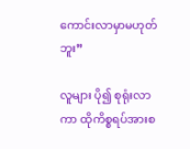ကောင်းလာမှာမဟုတ်ဘူး”

လူများ ပို၍ စုရုံးလာကာ ထိုကိစ္စရပ်အားစ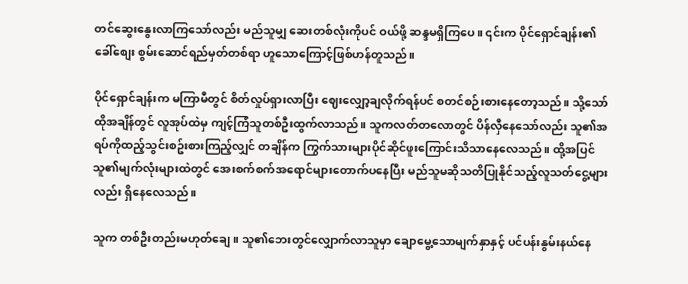တင်ဆွေးနွေးလာကြသော်လည်း မည်သူမျှ ဆေးတစ်လုံးကိုပင် ဝယ်ဖို့ ဆန္ဒမရှိကြပေ။ ၎င်းက ပိုင်ရှောင်ချန်း၏ခေါ်စျေး စွမ်းဆောင်ရည်မှတ်တစ်ရာ ဟူသောကြောင့်ဖြစ်ဟန်တူသည်။

ပိုင်ရှောင်ချန်းက မကြာမီတွင် စိတ်လှုပ်ရှားလာပြီး ဈေးလျှော့ချလိုက်ရန်ပင် စတင်စဉ်းစားနေတော့သည်။ သို့သော် ထိုအချိန်တွင် လူအုပ်ထဲမှ ကျင့်ကြံသူတစ်ဦးထွက်လာသည်။ သူကလတ်တလောတွင် ပိန်လှီနေသော်လည်း သူ၏အရပ်ကိုထည့်သွင်းစဥ်းစားကြည့်လျှင် တချိန်က ကြွက်သားများပိုင်ဆိုင်ဖူးကြောင်းသိသာနေလေသည်။ ထို့အပြင် သူ၏မျက်လုံးများထဲတွင် အေးစက်စက်အရောင်များတောက်ပနေပြီး မည်သူမဆိုသတိပြုနိုင်သည့်လူသတ်ငွေ့များလည်း ရှိနေလေသည်။

သူက တစ်ဦးတည်းမဟုတ်ချေ။ သူ၏ဘေးတွင်လျှောက်လာသူမှာ ချောမွေ့သောမျက်နှာနှင့် ပင်ပန်းနွမ်းနယ်နေ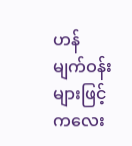ဟန် မျက်ဝန်းများဖြင့် ကလေး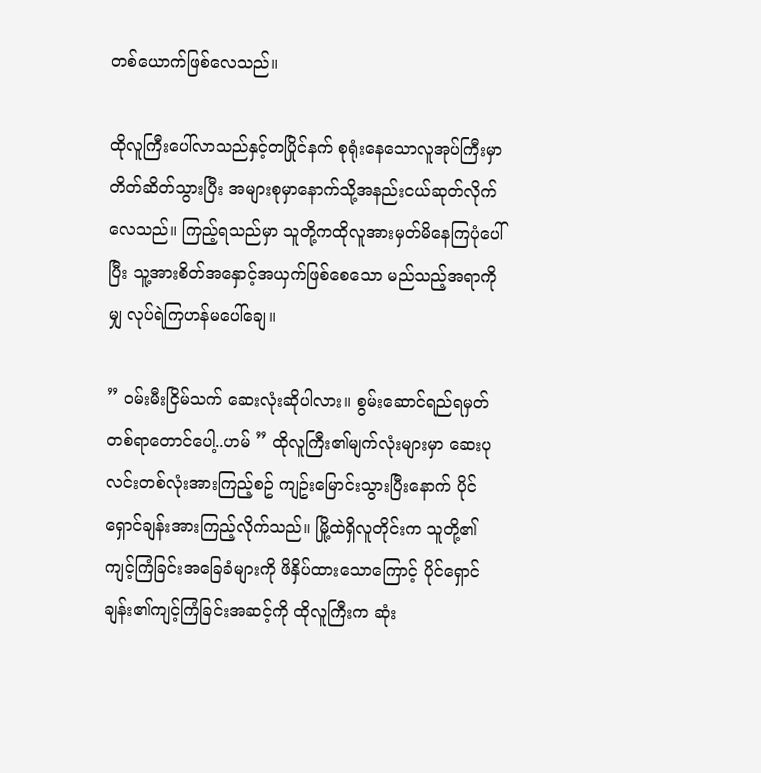တစ်ယောက်ဖြစ်လေသည်။

ထိုလူကြီးပေါ်လာသည်နှင့်တပြိုင်နက် စုရုံးနေသောလူအုပ်ကြီးမှာ တိတ်ဆိတ်သွားပြီး အများစုမှာနောက်သို့အနည်းငယ်ဆုတ်လိုက်လေသည်။ ကြည့်ရသည်မှာ သူတို့ကထိုလူအားမှတ်မိနေကြပုံပေါ်ပြီး သူ့အားစိတ်အနှောင့်အယှက်ဖြစ်စေသော မည်သည့်အရာကိုမျှ လုပ်ရဲကြဟန်မပေါ်ချေ။

” ဝမ်းမီးငြိမ်သက် ဆေးလုံးဆိုပါလား။ စွမ်းဆောင်ရည်ရမှတ် တစ်ရာတောင်ပေါ့..ဟမ် ” ထိုလူကြီး၏မျက်လုံးများမှာ ဆေးပုလင်းတစ်လုံးအားကြည့်စဥ် ကျဥ်းမြောင်းသွားပြီးနောက် ပိုင်ရှောင်ချန်းအားကြည့်လိုက်သည်။ မြို့ထဲရှိလူတိုင်းက သူတို့၏ကျင့်ကြံခြင်းအခြေခံများကို ဖိနှိပ်ထားသောကြောင့် ပိုင်ရှောင်ချန်း၏ကျင့်ကြံခြင်းအဆင့်ကို ထိုလူကြီးက ဆုံး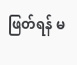ဖြတ်ရန် မ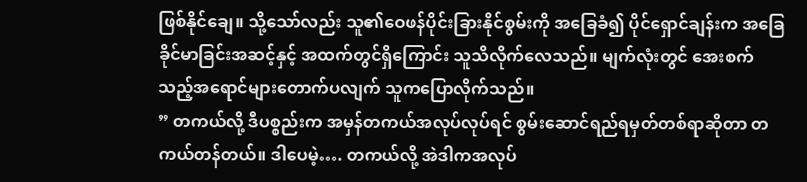ဖြစ်နိုင်ချေ။ သို့သော်လည်း သူ၏ဝေဖန်ပိုင်းခြားနိုင်စွမ်းကို အခြေခံ၍ ပိုင်ရှောင်ချန်းက အခြေခိုင်မာခြင်းအဆင့်နှင့် အထက်တွင်ရှိကြောင်း သူသိလိုက်လေသည်။ မျက်လုံးတွင် အေးစက်သည့်အရောင်များတောက်ပလျက် သူကပြောလိုက်သည်။
” တကယ်လို့ ဒီပစ္စည်းက အမှန်တကယ်အလုပ်လုပ်ရင် စွမ်းဆောင်ရည်ရမှတ်တစ်ရာဆိုတာ တကယ်တန်တယ်။ ဒါပေမဲ့…. တကယ်လို့ အဲဒါကအလုပ်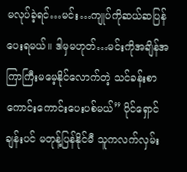မလုပ်ခဲ့ရင်…မင်း…ကျုပ်ကိုဆယ်ဆပြန်ပေးရမယ်။ ဒါမှမဟုတ်…မင်းကိုအချိန်အကြာကြီးမမေ့နိုင်လောက်တဲ့ သင်ခန်းစာကောင်းကောင်းပေးပစ်မယ်” ပိုင်ရှောင်ချန်းပင် မတုန့်ပြန်နိုင်မီ သူကလက်လှမ်း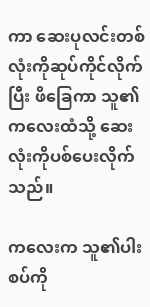ကာ ဆေးပုလင်းတစ်လုံးကိုဆုပ်ကိုင်လိုက်ပြီး ဖိခြေကာ သူ၏ကလေးထံသို့ ဆေးလုံးကိုပစ်ပေးလိုက်သည်။

ကလေးက သူ၏ပါးစပ်ကို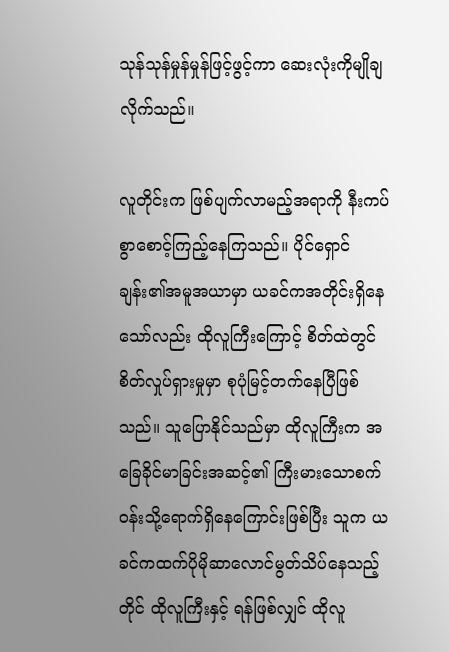သုန်သုန်မှုန်မှုန်ဖြင့်ဖွင့်ကာ ဆေးလုံးကိုမျိုချလိုက်သည်။

လူတိုင်းက ဖြစ်ပျက်လာမည့်အရာကို နီးကပ်စွာစောင့်ကြည့်နေကြသည်။ ပိုင်ရှောင်ချန်း၏အမူအယာမှာ ယခင်ကအတိုင်းရှိနေသော်လည်း ထိုလူကြီးကြောင့် စိတ်ထဲတွင် စိတ်လှုပ်ရှားမှုမှာ စုပုံမြင့်တက်နေပြီဖြစ်သည်။ သူပြောနိုင်သည်မှာ ထိုလူကြီးက အခြေခိုင်မာခြင်းအဆင့်၏ ကြီးမားသောစက်ဝန်းသို့ရောက်ရှိနေကြောင်းဖြစ်ပြီး သူက ယခင်ကထက်ပိုမိုဆာလောင်မွတ်သိပ်နေသည့်တိုင် ထိုလူကြီးနှင့် ရန်ဖြစ်လျှင် ထိုလူ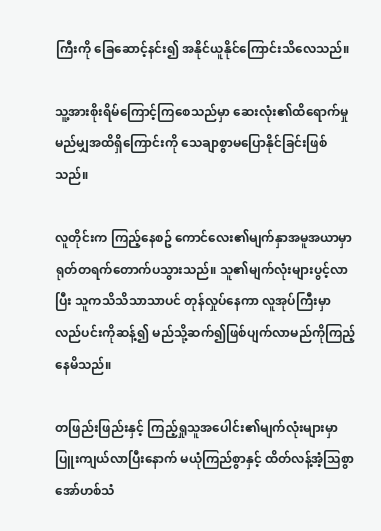ကြီးကို ခြေဆောင့်နင်း၍ အနိုင်ယူနိုင်ကြောင်းသိလေသည်။

သူ့အားစိုးရိမ်ကြောင့်ကြစေသည်မှာ ဆေးလုံး၏ထိရောက်မှု မည်မျှအထိရှိကြောင်းကို သေချာစွာမပြောနိုင်ခြင်းဖြစ်သည်။

လူတိုင်းက ကြည့်နေစဥ် ကောင်လေး၏မျက်နှာအမူအယာမှာ ရုတ်တရက်တောက်ပသွားသည်။ သူ၏မျက်လုံးများပွင့်လာပြီး သူကသိသိသာသာပင် တုန်လှုပ်နေကာ လူအုပ်ကြီးမှာ လည်ပင်းကိုဆန့်၍ မည်သို့ဆက်၍ဖြစ်ပျက်လာမည်ကိုကြည့်နေမိသည်။

တဖြည်းဖြည်းနှင့် ကြည့်ရှုသူအပေါင်း၏မျက်လုံးများမှာ ပြူးကျယ်လာပြီးနောက် မယုံကြည်စွာနှင့် ထိတ်လန့်အံ့သြစွာ အော်ဟစ်သံ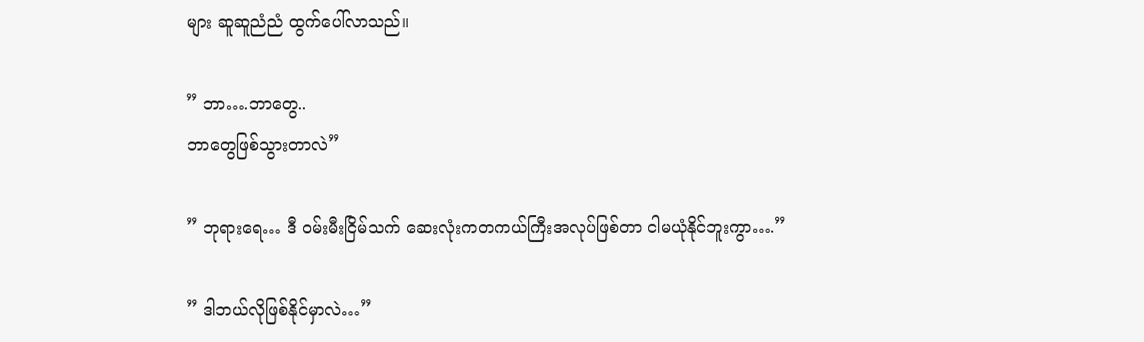များ ဆူဆူညံညံ ထွက်ပေါ်လာသည်။

” ဘာ….ဘာတွေ..
ဘာတွေဖြစ်သွားတာလဲ”

” ဘုရားရေ… ဒီ ဝမ်းမီးငြိမ်သက် ဆေးလုံးကတကယ်ကြီးအလုပ်ဖြစ်တာ ငါမယုံနိုင်ဘူးကွာ….”

” ဒါဘယ်လိုဖြစ်နိုင်မှာလဲ…”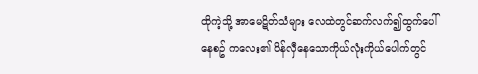ထိုကဲ့သို့ အာမေဋိတ်သံများ လေထဲတွင်ဆက်လက်၍ထွက်ပေါ်နေစဥ် ကလေး၏ ပိန်လှီနေသောကိုယ်လုံးကိုယ်ပေါက်တွင်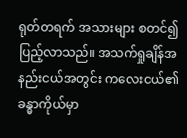ရုတ်တရက် အသားများ စတင်၍ပြည့်လာသည်။ အသက်ရှုချိန်အနည်းငယ်အတွင်း ကလေးငယ်၏ခန္ဓာကိုယ်မှာ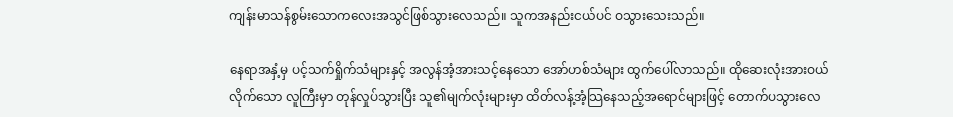ကျန်းမာသန်စွမ်းသောကလေးအသွင်ဖြစ်သွားလေသည်။ သူကအနည်းငယ်ပင် ဝသွားသေးသည်။

နေရာအနှံ့မှ ပင့်သက်ရှိုက်သံများနှင့် အလွန်အံ့အားသင့်နေသော အော်ဟစ်သံများ ထွက်ပေါ်လာသည်။ ထိုဆေးလုံးအားဝယ်လိုက်သော လူကြီးမှာ တုန်လှုပ်သွားပြီး သူ၏မျက်လုံးများမှာ ထိတ်လန့်အံ့သြနေသည့်အရောင်များဖြင့် တောက်ပသွားလေ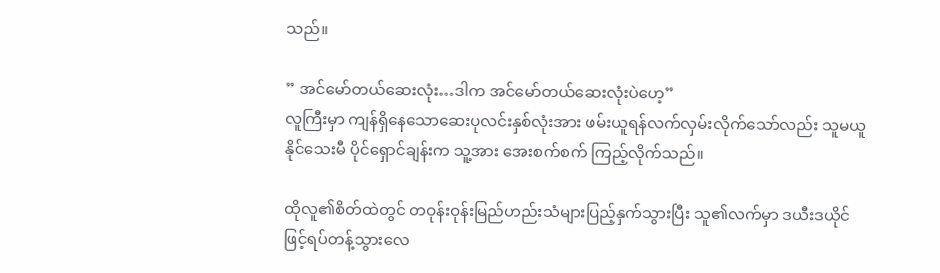သည်။

” အင်မော်တယ်ဆေးလုံး…ဒါက အင်မော်တယ်ဆေးလုံးပဲဟေ့”
လူကြီးမှာ ကျန်ရှိနေသောဆေးပုလင်းနှစ်လုံးအား ဖမ်းယူရန်လက်လှမ်းလိုက်သော်လည်း သူမယူနိုင်သေးမီ ပိုင်ရှောင်ချန်းက သူ့အား အေးစက်စက် ကြည့်လိုက်သည်။

ထိုလူ၏စိတ်ထဲတွင် တဝုန်းဝုန်းမြည်ဟည်းသံများပြည့်နှက်သွားပြီး သူ၏လက်မှာ ဒယီးဒယိုင်ဖြင့်ရပ်တန့်သွားလေ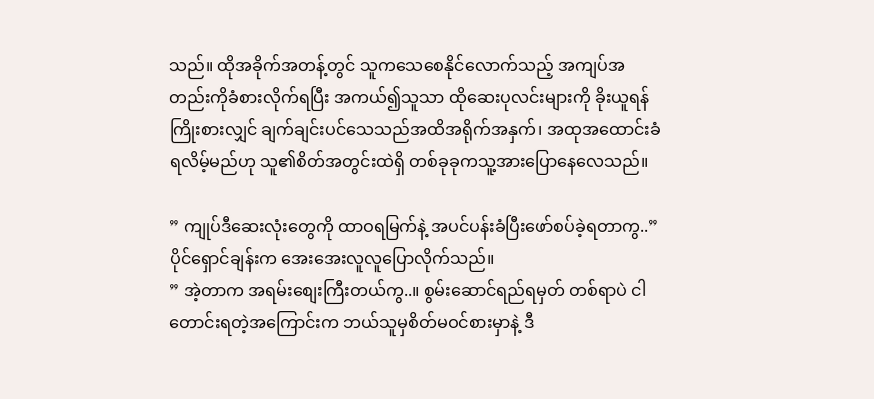သည်။ ထိုအခိုက်အတန့်တွင် သူကသေစေနိုင်လောက်သည့် အကျပ်အတည်းကိုခံစားလိုက်ရပြီး အကယ်၍သူသာ ထိုဆေးပုလင်းများကို ခိုးယူရန်ကြိုးစားလျှင် ချက်ချင်းပင်သေသည်အထိအရိုက်အနှက်၊ အထုအထောင်းခံရလိမ့်မည်ဟု သူ၏စိတ်အတွင်းထဲရှိ တစ်ခုခုကသူ့အားပြောနေလေသည်။

” ကျုပ်ဒီဆေးလုံးတွေကို ထာဝရမြက်နဲ့ အပင်ပန်းခံပြီးဖော်စပ်ခဲ့ရတာကွ..” ပိုင်ရှောင်ချန်းက အေးအေးလူလူပြောလိုက်သည်။
” အဲ့တာက အရမ်းစျေးကြီးတယ်ကွ..။ စွမ်းဆောင်ရည်ရမှတ် တစ်ရာပဲ ငါတောင်းရတဲ့အကြောင်းက ဘယ်သူမှစိတ်မဝင်စားမှာနဲ့ ဒီ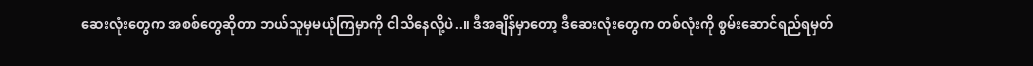ဆေးလုံးတွေက အစစ်တွေဆိုတာ ဘယ်သူမှမယုံကြမှာကို ငါသိနေလို့ပဲ..။ ဒီအချိန်မှာတော့ ဒီဆေးလုံးတွေက တစ်လုံးကို စွမ်းဆောင်ရည်ရမှတ်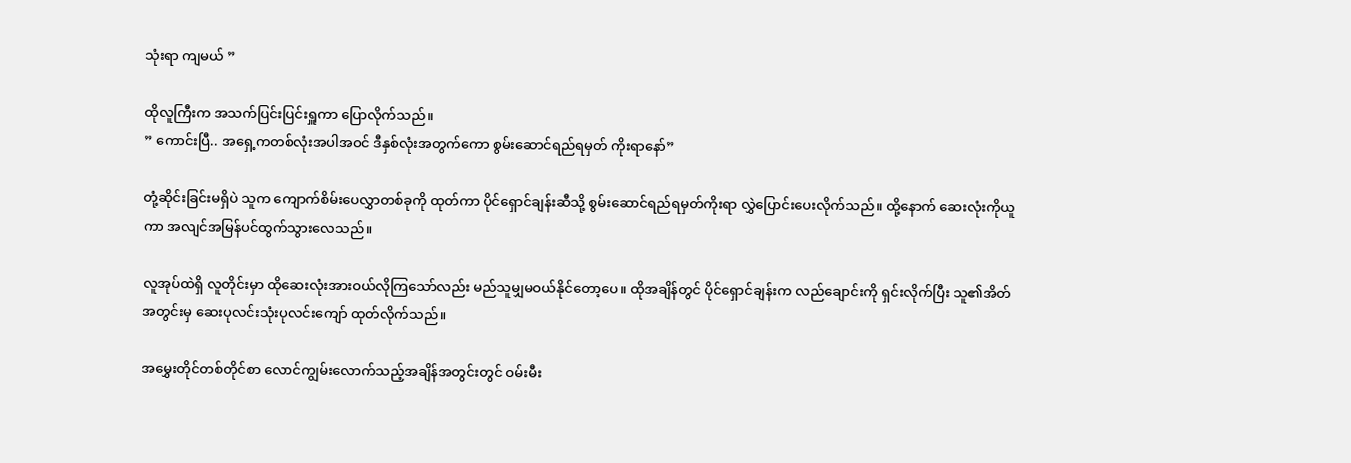သုံးရာ ကျမယ် ”

ထိုလူကြီးက အသက်ပြင်းပြင်းရှူကာ ပြောလိုက်သည်။
” ကောင်းပြီ.. အရှေ့ကတစ်လုံးအပါအဝင် ဒီနှစ်လုံးအတွက်ကော စွမ်းဆောင်ရည်ရမှတ် ကိုးရာနော်”

တုံ့ဆိုင်းခြင်းမရှိပဲ သူက ကျောက်စိမ်းပေလွှာတစ်ခုကို ထုတ်ကာ ပိုင်ရှောင်ချန်းဆီသို့ စွမ်းဆောင်ရည်ရမှတ်ကိုးရာ လွှဲပြောင်းပေးလိုက်သည်။ ထို့နောက် ဆေးလုံးကိုယူကာ အလျင်အမြန်ပင်ထွက်သွားလေသည်။

လူအုပ်ထဲရှိ လူတိုင်းမှာ ထိုဆေးလုံးအားဝယ်လိုကြသော်လည်း မည်သူမျှမဝယ်နိုင်တော့ပေ။ ထိုအချိန်တွင် ပိုင်ရှောင်ချန်းက လည်ချောင်းကို ရှင်းလိုက်ပြီး သူ၏အိတ်အတွင်းမှ ဆေးပုလင်းသုံးပုလင်းကျော် ထုတ်လိုက်သည်။

အမွှေးတိုင်တစ်တိုင်စာ လောင်ကျွမ်းလောက်သည့်အချိန်အတွင်းတွင် ဝမ်းမီး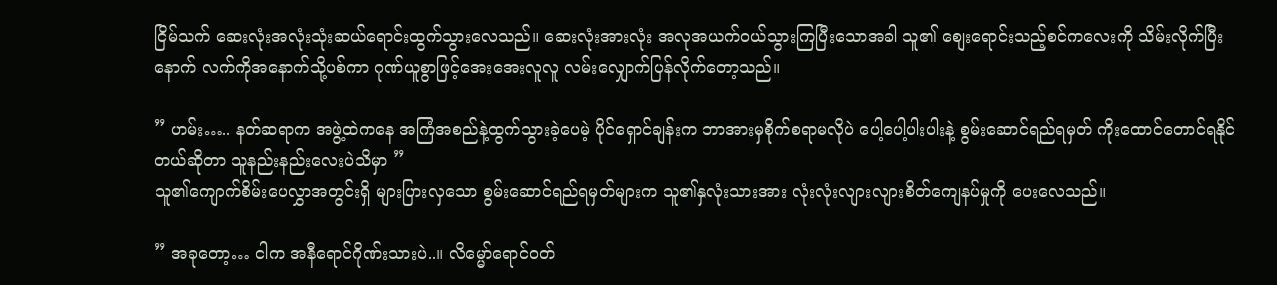ငြိမ်သက် ဆေးလုံးအလုံးသုံးဆယ်ရောင်းထွက်သွားလေသည်။ ဆေးလုံးအားလုံး အလုအယက်ဝယ်သွားကြပြီးသောအခါ သူ၏ စျေးရောင်းသည့်စင်ကလေးကို သိမ်းလိုက်ပြီးနောက် လက်ကိုအနောက်သို့ပစ်ကာ ဂုဏ်ယူစွာဖြင့်အေးအေးလူလူ လမ်းလျှောက်ပြန်လိုက်တော့သည်။

” ဟမ်း….. နတ်ဆရာက အဖွဲ့ထဲကနေ အကြံအစည်နဲ့ထွက်သွားခဲ့ပေမဲ့ ပိုင်ရှောင်ချန်းက ဘာအားမှစိုက်စရာမလိုပဲ ပေါ့ပေါ့ပါးပါးနဲ့ စွမ်းဆောင်ရည်ရမှတ် ကိုးထောင်တောင်ရနိုင်တယ်ဆိုတာ သူနည်းနည်းလေးပဲသိမှာ ”
သူ၏ကျောက်စိမ်းပေလွှာအတွင်းရှိ များပြားလှသော စွမ်းဆောင်ရည်ရမှတ်များက သူ၏နှလုံးသားအား လုံးလုံးလျားလျားစိတ်ကျေနပ်မှုကို ပေးလေသည်။

” အခုတော့… ငါက အနီရောင်ဂိုဏ်းသားပဲ..။ လိမ္မော်ရောင်ဝတ်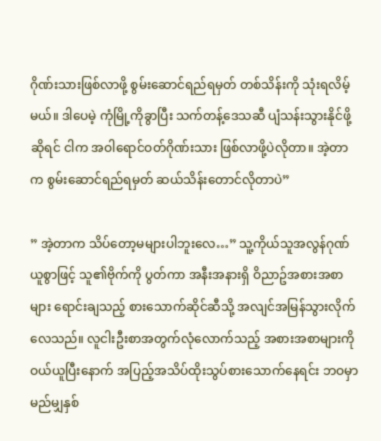ဂိုဏ်းသားဖြစ်လာဖို့ စွမ်းဆောင်ရည်ရမှတ် တစ်သိန်းကို သုံးရလိမ့်မယ်။ ဒါပေမဲ့ ကုံမြို့ကိုခွာပြီး သက်တန့်ဒေသဆီ ပျံသန်းသွားနိုင်ဖို့ဆိုရင် ငါက အဝါရောင်ဝတ်ဂိုဏ်းသား ဖြစ်လာဖို့ပဲလိုတာ။ အဲ့တာက စွမ်းဆောင်ရည်ရမှတ် ဆယ်သိန်းတောင်လိုတာပဲ”

” အဲ့တာက သိပ်တော့မများပါဘူးလေ…” သူ့ကိုယ်သူအလွန်ဂုဏ်ယူစွာဖြင့် သူ၏ဗိုက်ကို ပွတ်ကာ အနီးအနားရှိ ဝိညာဥ်အစားအစာများ ရောင်းချသည့် စားသောက်ဆိုင်ဆီသို့ အလျင်အမြန်သွားလိုက်လေသည်။ လူငါးဦးစာအတွက်လုံလောက်သည့် အစားအစာများကိုဝယ်ယူပြီးနောက် အပြည့်အသိပ်ထိုးသွပ်စားသောက်နေရင်း ဘဝမှာမည်မျှနှစ်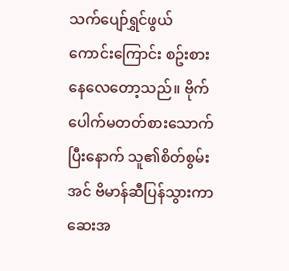သက်ပျော်ရွှင်ဖွယ်ကောင်းကြောင်း စဥ်းစားနေလေတော့သည်။ ဗိုက်ပေါက်မတတ်စားသောက်ပြီးနောက် သူ၏စိတ်စွမ်းအင် ဗိမာန်ဆီပြန်သွားကာ ဆေးအ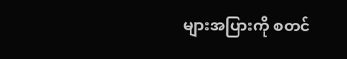များအပြားကို စတင်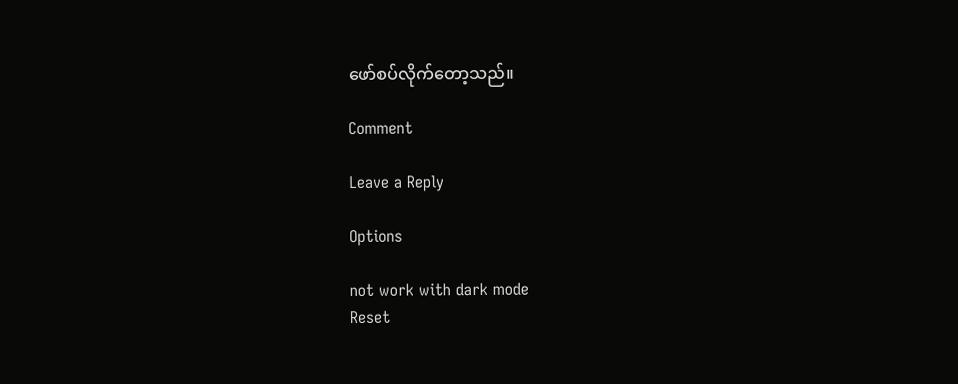ဖော်စပ်လိုက်တော့သည်။

Comment

Leave a Reply

Options

not work with dark mode
Reset